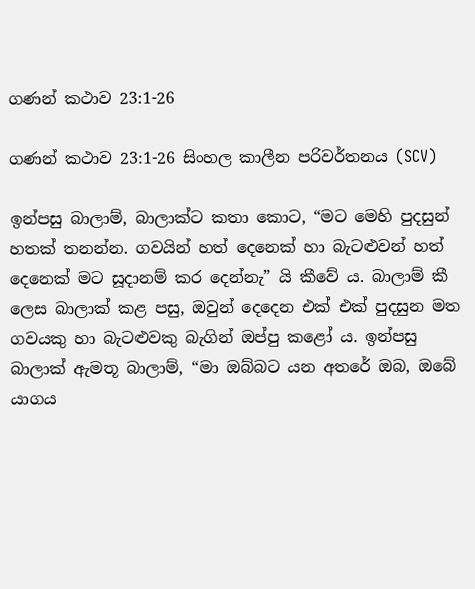ගණන් කථාව 23:1-26

ගණන් කථාව 23:1-26 සිංහල කාලීන පරිවර්තනය (SCV)

ඉන්පසු බාලාම්, බාලාක්ට කතා කොට, “මට මෙහි පුදසුන් හතක් තනන්න. ගවයින් හත් දෙනෙක් හා බැටළුවන් හත් දෙනෙක් මට සූදානම් කර දෙන්නැ” යි කීවේ ය. බාලාම් කී ලෙස බාලාක් කළ පසු, ඔවුන් දෙදෙන එක් එක් පුදසුන මත ගවයකු හා බැටළුවකු බැගින් ඔප්පු කළෝ ය. ඉන්පසු බාලාක් ඇමතූ බාලාම්, “මා ඔබ්බට යන අතරේ ඔබ, ඔබේ යාගය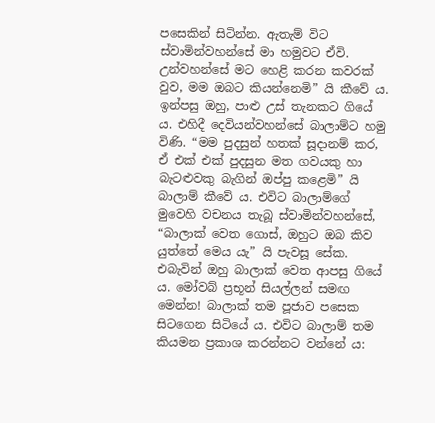පසෙකින් සිටින්න. ඇතැම් විට ස්වාමින්වහන්සේ මා හමුවට ඒවි. උන්වහන්සේ මට හෙළි කරන කවරක් වුව, මම ඔබට කියන්නෙමි” යි කීවේ ය. ඉන්පසු ඔහු, පාළු උස් තැනකට ගියේ ය. එහිදී දෙවියන්වහන්සේ බාලාම්ට හමු විණි. “මම පුදසුන් හතක් සූදානම් කර, ඒ එක් එක් පුදසුන මත ගවයකු හා බැටළුවකු බැගින් ඔප්පු කළෙමි” යි බාලාම් කීවේ ය. එවිට බාලාම්ගේ මුවෙහි වචනය තැබූ ස්වාමින්වහන්සේ, “බාලාක් වෙත ගොස්, ඔහුට ඔබ කිව යුත්තේ මෙය යැ” යි පැවසූ සේක. එබැවින් ඔහු බාලාක් වෙත ආපසු ගියේ ය. මෝවබ් ප්‍රභූන් සියල්ලන් සමඟ මෙන්න! බාලාක් තම පූජාව පසෙක සිටගෙන සිටියේ ය. එවිට බාලාම් තම කියමන ප්‍රකාශ කරන්නට වන්නේ ය: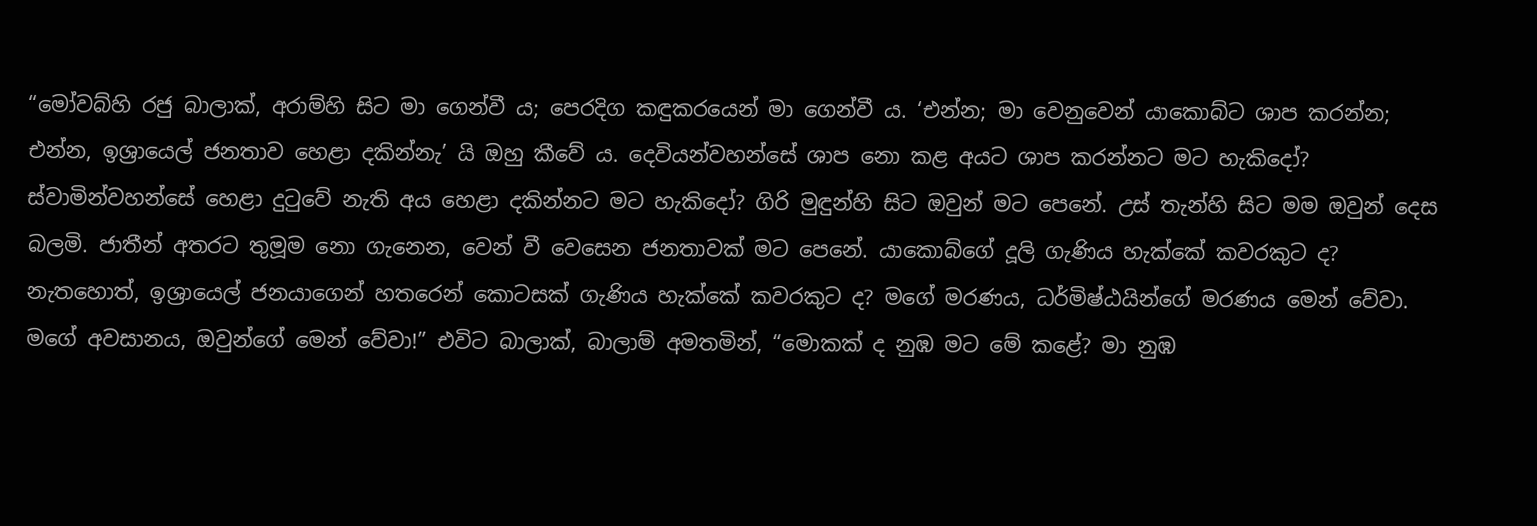“මෝවබ්හි රජු බාලාක්, අරාම්හි සිට මා ගෙන්වී ය; පෙරදිග කඳුකරයෙන් මා ගෙන්වී ය. ‘එන්න; මා වෙනුවෙන් යාකොබ්ට ශාප කරන්න; එන්න, ඉශ්‍රායෙල් ජනතාව හෙළා දකින්නැ’ යි ඔහු කීවේ ය. දෙවියන්වහන්සේ ශාප නො කළ අයට ශාප කරන්නට මට හැකිදෝ? ස්වාමින්වහන්සේ හෙළා දුටුවේ නැති අය හෙළා දකින්නට මට හැකිදෝ? ගිරි මුඳුන්හි සිට ඔවුන් මට පෙනේ. උස් තැන්හි සිට මම ඔවුන් දෙස බලමි. ජාතීන් අතරට තුමූම නො ගැනෙන, වෙන් වී වෙසෙන ජනතාවක් මට පෙනේ. යාකොබ්ගේ දූලි ගැණිය හැක්කේ කවරකුට ද? නැතහොත්, ඉශ්‍රායෙල් ජනයාගෙන් හතරෙන් කොටසක් ගැණිය හැක්කේ කවරකුට ද? මගේ මරණය, ධර්මිෂ්ඨයින්ගේ මරණය මෙන් වේවා. මගේ අවසානය, ඔවුන්ගේ මෙන් වේවා!” එවිට බාලාක්, බාලාම් අමතමින්, “මොකක් ද නුඹ මට මේ කළේ? මා නුඹ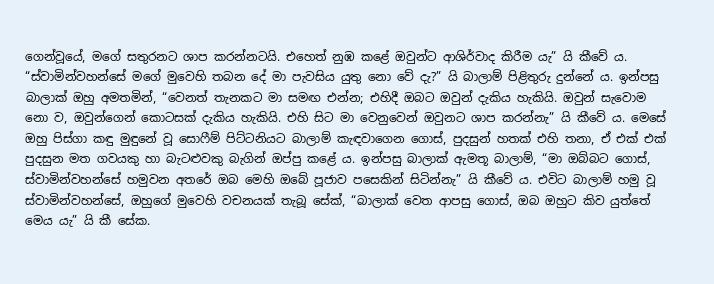ගෙන්වූයේ, මගේ සතුරනට ශාප කරන්නටයි. එහෙත් නුඹ කළේ ඔවුන්ට ආශිර්වාද කිරීම යැ” යි කීවේ ය. “ස්වාමින්වහන්සේ මගේ මුවෙහි තබන දේ මා පැවසිය යුතු නො වේ දැ?” යි බාලාම් පිළිතුරු දුන්නේ ය. ඉන්පසු බාලාක් ඔහු අමතමින්, “වෙනත් තැනකට මා සමඟ එන්න; එහිදී ඔබට ඔවුන් දැකිය හැකියි. ඔවුන් සැවොම නො ව, ඔවුන්ගෙන් කොටසක් දැකිය හැකියි. එහි සිට මා වෙනුවෙන් ඔවුනට ශාප කරන්නැ” යි කීවේ ය. මෙසේ ඔහු පිස්ගා කඳු මුඳුනේ වූ සොෆීම් පිට්ටනියට බාලාම් කැඳවාගෙන ගොස්, පුදසුන් හතක් එහි තනා, ඒ එක් එක් පුදසුන මත ගවයකු හා බැටළුවකු බැගින් ඔප්පු කළේ ය. ඉන්පසු බාලාක් ඇමතූ බාලාම්, “මා ඔබ්බට ගොස්, ස්වාමින්වහන්සේ හමුවන අතරේ ඔබ මෙහි ඔබේ පූජාව පසෙකින් සිටින්නැ” යි කීවේ ය. එවිට බාලාම් හමු වූ ස්වාමින්වහන්සේ, ඔහුගේ මුවෙහි වචනයක් තැබූ සේක්, “බාලාක් වෙත ආපසු ගොස්, ඔබ ඔහුට කිව යුත්තේ මෙය යැ” යි කී සේක.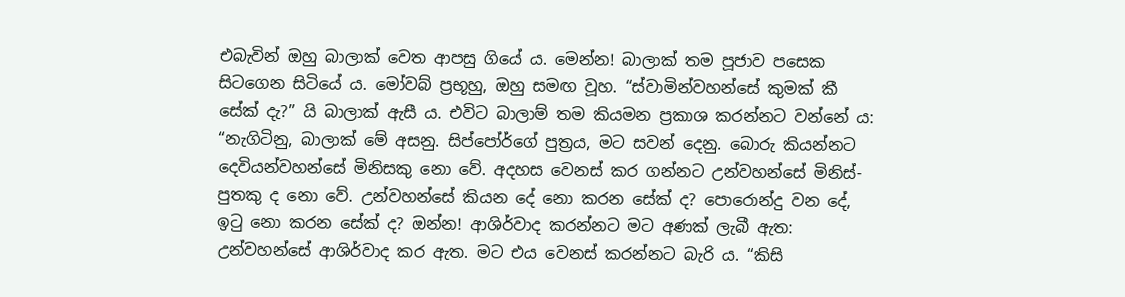එබැවින් ඔහු බාලාක් වෙත ආපසු ගියේ ය. මෙන්න! බාලාක් තම පූජාව පසෙක සිටගෙන සිටියේ ය. මෝවබ් ප්‍රභූහු, ඔහු සමඟ වූහ. “ස්වාමින්වහන්සේ කුමක් කී සේක් දැ?” යි බාලාක් ඇසී ය. එවිට බාලාම් තම කියමන ප්‍රකාශ කරන්නට වන්නේ ය: “නැගිටිනු, බාලාක් මේ අසනු. සිප්පෝර්ගේ පුත්‍රය, මට සවන් දෙනු. බොරු කියන්නට දෙවියන්වහන්සේ මිනිසකු නො වේ. අදහස වෙනස් කර ගන්නට උන්වහන්සේ මිනිස්-පුතකු ද නො වේ. උන්වහන්සේ කියන දේ නො කරන සේක් ද? පොරොන්දු වන දේ, ඉටු නො කරන සේක් ද? ඔන්න! ආශිර්වාද කරන්නට මට අණක් ලැබී ඇත: උන්වහන්සේ ආශිර්වාද කර ඇත. මට එය වෙනස් කරන්නට බැරි ය. “කිසි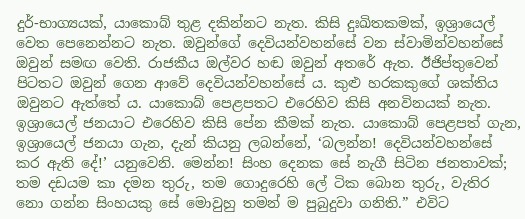දුර්-භාග්‍යයක්, යාකොබ් තුළ දකින්නට නැත. කිසි දුඃඛිතකමක්, ඉශ්‍රායෙල් වෙත පෙනෙන්නට නැත. ඔවුන්ගේ දෙවියන්වහන්සේ වන ස්වාමින්වහන්සේ ඔවුන් සමඟ වෙති. රාජකීය ඔල්වර හඬ ඔවුන් අතරේ ඇත. ඊජිප්තුවෙන් පිටතට ඔවුන් ගෙන ආවේ දෙවියන්වහන්සේ ය. කුළු හරකකුගේ ශක්තිය ඔවුනට ඇත්තේ ය. යාකොබ් පෙළපතට එරෙහිව කිසි අනවිනයක් නැත. ඉශ්‍රායෙල් ජනයාට එරෙහිව කිසි පේන කීමක් නැත. යාකොබ් පෙළපත් ගැන, ඉශ්‍රායෙල් ජනයා ගැන, දැන් කියනු ලබන්නේ, ‘බලන්න! දෙවියන්වහන්සේ කර ඇති දේ!’ යනුවෙනි. මෙන්න! සිංහ දෙනක සේ නැගී සිටින ජනතාවක්; තම දඩයම කා දමන තුරු, තම ගොදුරෙහි ලේ ටික බොන තුරු, වැතිර නො ගන්න සිංහයකු සේ මොවුහු තමන් ම පුබුදුවා ගනිති.” එවිට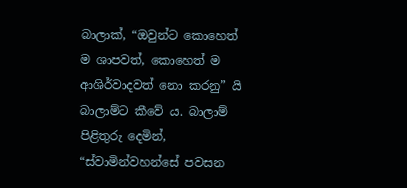බාලාක්, “ඔවුන්ට කොහෙත් ම ශාපවත්, කොහෙත් ම ආශිර්වාදවත් නො කරනු” යි බාලාම්ට කීවේ ය. බාලාම් පිළිතුරු දෙමින්, “ස්වාමින්වහන්සේ පවසන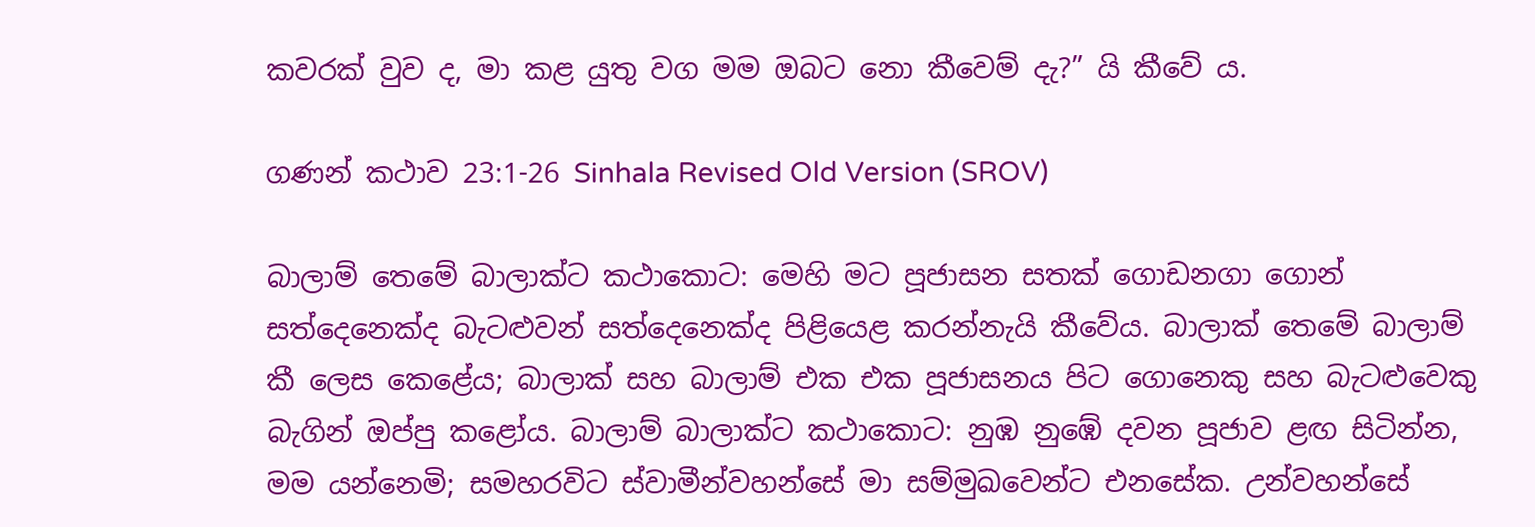කවරක් වුව ද, මා කළ යුතු වග මම ඔබට නො කීවෙම් දැ?” යි කීවේ ය.

ගණන් කථාව 23:1-26 Sinhala Revised Old Version (SROV)

බාලාම් තෙමේ බාලාක්ට කථාකොට: මෙහි මට පූජාසන සතක් ගොඩනගා ගොන් සත්දෙනෙක්ද බැටළුවන් සත්දෙනෙක්ද පිළියෙළ කරන්නැයි කීවේය. බාලාක් තෙමේ බාලාම් කී ලෙස කෙළේය; බාලාක් සහ බාලාම් එක එක පූජාසනය පිට ගොනෙකු සහ බැටළුවෙකු බැගින් ඔප්පු කළෝය. බාලාම් බාලාක්ට කථාකොට: නුඹ නුඹේ දවන පූජාව ළඟ සිටින්න, මම යන්නෙමි; සමහරවිට ස්වාමීන්වහන්සේ මා සම්මුඛවෙන්ට එනසේක. උන්වහන්සේ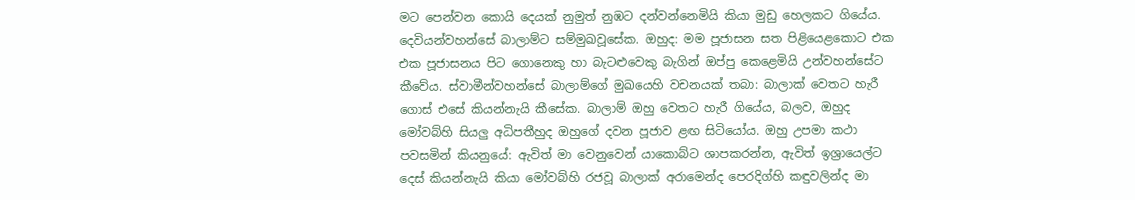මට පෙන්වන කොයි දෙයක් නුමුත් නුඹට දන්වන්නෙමියි කියා මුඩු හෙලකට ගියේය. දෙවියන්වහන්සේ බාලාම්ට සම්මුඛවූසේක. ඔහුද: මම පූජාසන සත පිළියෙළකොට එක එක පූජාසනය පිට ගොනෙකු හා බැටළුවෙකු බැගින් ඔප්පු කෙළෙමියි උන්වහන්සේට කීවේය. ස්වාමීන්වහන්සේ බාලාම්ගේ මුඛයෙහි වචනයක් තබා: බාලාක් වෙතට හැරී ගොස් එසේ කියන්නැයි කීසේක. බාලාම් ඔහු වෙතට හැරී ගියේය, බලව, ඔහුද මෝවබ්හි සියලු අධිපතීහුද ඔහුගේ දවන පූජාව ළඟ සිටියෝය. ඔහු උපමා කථා පවසමින් කියනුයේ: ඇවිත් මා වෙනුවෙන් යාකොබ්ට ශාපකරන්න, ඇවිත් ඉශ්‍රායෙල්ට දෙස් කියන්නැයි කියා මෝවබ්හි රජවූ බාලාක් අරාමෙන්ද පෙරදිග්හි කඳුවලින්ද මා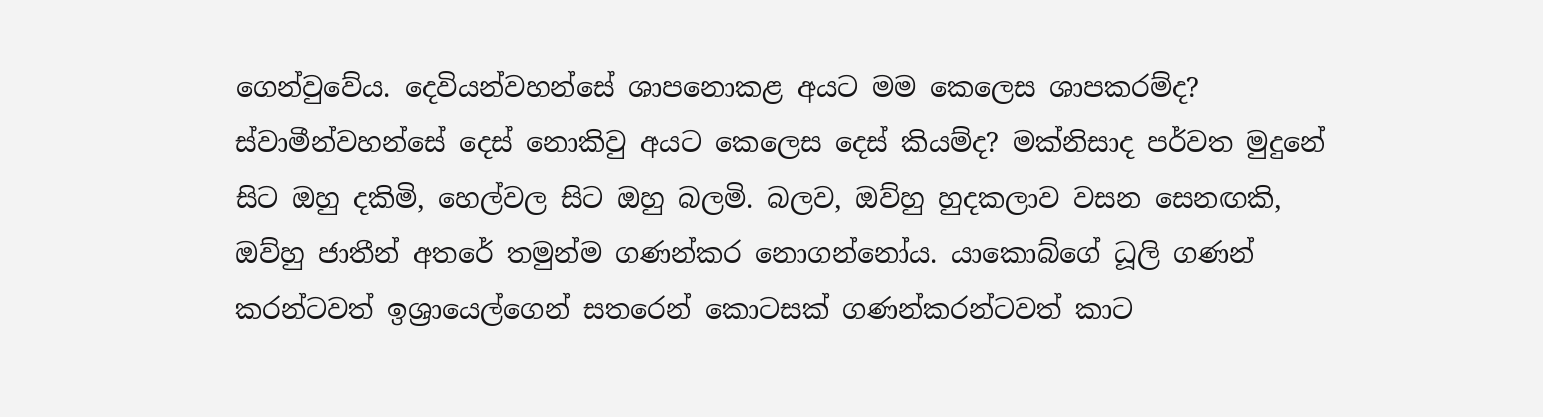ගෙන්වුවේය. දෙවියන්වහන්සේ ශාපනොකළ අයට මම කෙලෙස ශාපකරම්ද? ස්වාමීන්වහන්සේ දෙස් නොකිවු අයට කෙලෙස දෙස් කියම්ද? මක්නිසාද පර්වත මුදුනේ සිට ඔහු දකිමි, හෙල්වල සිට ඔහු බලමි. බලව, ඔව්හු හුදකලාව වසන සෙනඟකි, ඔව්හු ජාතීන් අතරේ තමුන්ම ගණන්කර නොගන්නෝය. යාකොබ්ගේ ධූලි ගණන් කරන්ටවත් ඉශ්‍රායෙල්ගෙන් සතරෙන් කොටසක් ගණන්කරන්ටවත් කාට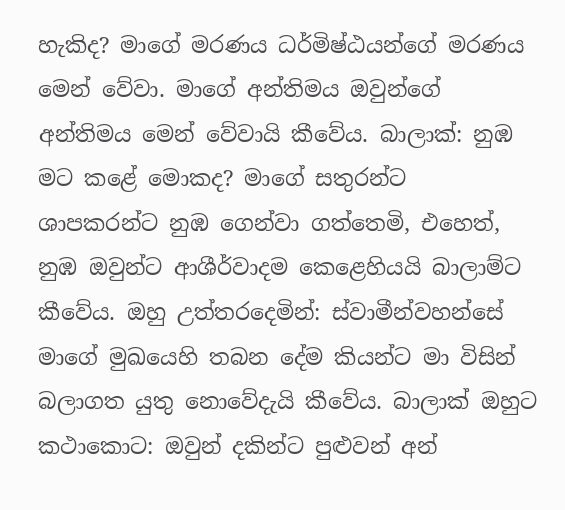හැකිද? මාගේ මරණය ධර්මිෂ්ඨයන්ගේ මරණය මෙන් වේවා. මාගේ අන්තිමය ඔවුන්ගේ අන්තිමය මෙන් වේවායි කීවේය. බාලාක්: නුඹ මට කළේ මොකද? මාගේ සතුරන්ට ශාපකරන්ට නුඹ ගෙන්වා ගත්තෙමි, එහෙත්, නුඹ ඔවුන්ට ආශීර්වාදම කෙළෙහියයි බාලාම්ට කීවේය. ඔහු උත්තරදෙමින්: ස්වාමීන්වහන්සේ මාගේ මුඛයෙහි තබන දේම කියන්ට මා විසින් බලාගත යුතු නොවේදැයි කීවේය. බාලාක් ඔහුට කථාකොට: ඔවුන් දකින්ට පුළුවන් අන්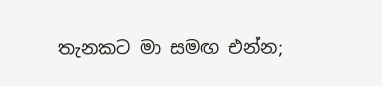තැනකට මා සමඟ එන්න;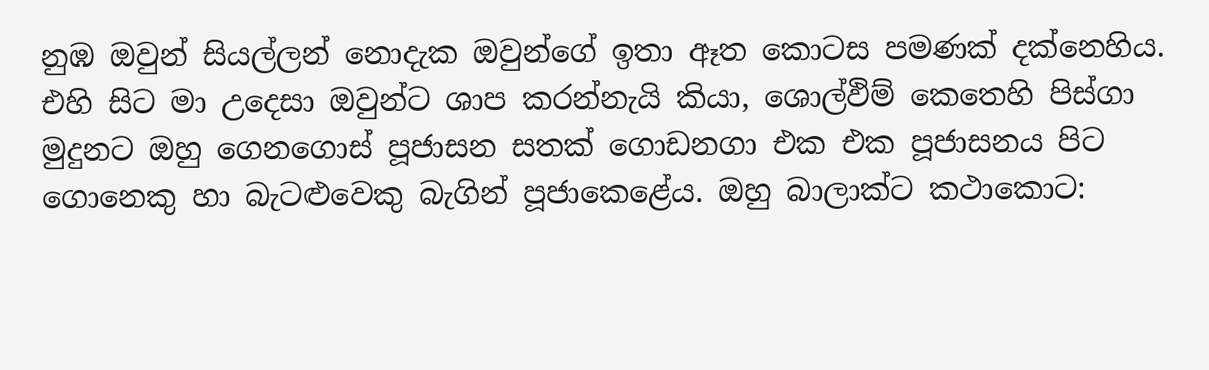නුඹ ඔවුන් සියල්ලන් නොදැක ඔවුන්ගේ ඉතා ඈත කොටස පමණක් දක්නෙහිය. එහි සිට මා උදෙසා ඔවුන්ට ශාප කරන්නැයි කියා, ශොල්ඵිම් කෙතෙහි පිස්ගා මුදුනට ඔහු ගෙනගොස් පූජාසන සතක් ගොඩනගා එක එක පූජාසනය පිට ගොනෙකු හා බැටළුවෙකු බැගින් පූජාකෙළේය. ඔහු බාලාක්ට කථාකොට: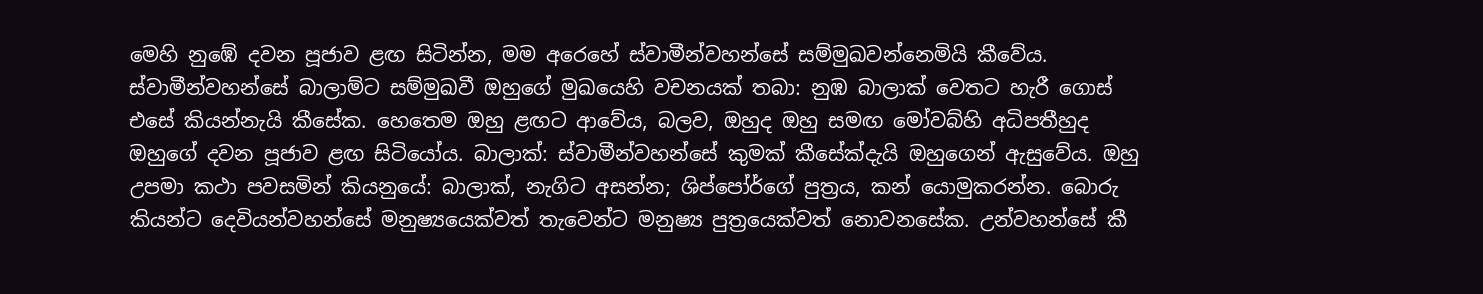මෙහි නුඹේ දවන පූජාව ළඟ සිටින්න, මම අරෙහේ ස්වාමීන්වහන්සේ සම්මුඛවන්නෙමියි කීවේය. ස්වාමීන්වහන්සේ බාලාම්ට සම්මුඛවී ඔහුගේ මුඛයෙහි වචනයක් තබා: නුඹ බාලාක් වෙතට හැරී ගොස් එසේ කියන්නැයි කීසේක. හෙතෙම ඔහු ළඟට ආවේය, බලව, ඔහුද ඔහු සමඟ මෝවබ්හි අධිපතීහුද ඔහුගේ දවන පූජාව ළඟ සිටියෝය. බාලාක්: ස්වාමීන්වහන්සේ කුමක් කීසේක්දැයි ඔහුගෙන් ඇසුවේය. ඔහු උපමා කථා පවසමින් කියනුයේ: බාලාක්, නැගිට අසන්න; ශිප්පෝර්ගේ පුත්‍රය, කන් යොමුකරන්න. බොරු කියන්ට දෙවියන්වහන්සේ මනුෂ්‍යයෙක්වත් තැවෙන්ට මනුෂ්‍ය පුත්‍රයෙක්වත් නොවනසේක. උන්වහන්සේ කී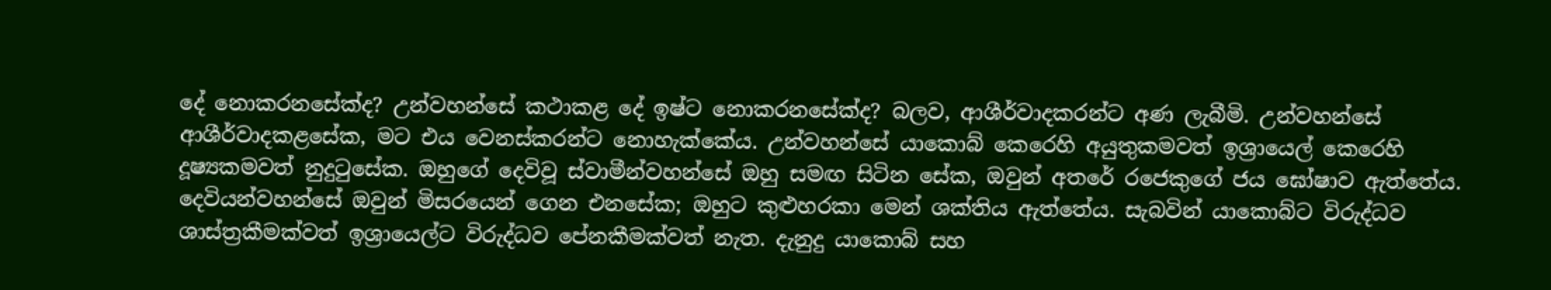දේ නොකරනසේක්ද? උන්වහන්සේ කථාකළ දේ ඉෂ්ට නොකරනසේක්ද? බලව, ආශීර්වාදකරන්ට අණ ලැබීමි. උන්වහන්සේ ආශීර්වාදකළසේක, මට එය වෙනස්කරන්ට නොහැක්කේය. උන්වහන්සේ යාකොබ් කෙරෙහි අයුතුකමවත් ඉශ්‍රායෙල් කෙරෙහි දූෂ්‍යකමවත් නුදුටුසේක. ඔහුගේ දෙවිවූ ස්වාමීන්වහන්සේ ඔහු සමඟ සිටින සේක, ඔවුන් අතරේ රජෙකුගේ ජය ඝෝෂාව ඇත්තේය. දෙවියන්වහන්සේ ඔවුන් මිසරයෙන් ගෙන එනසේක; ඔහුට කුළුහරකා මෙන් ශක්තිය ඇත්තේය. සැබවින් යාකොබ්ට විරුද්ධව ශාස්ත්‍රකීමක්වත් ඉශ්‍රායෙල්ට විරුද්ධව පේනකීමක්වත් නැත. දැනුදු යාකොබ් සහ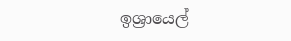ඉශ්‍රායෙල්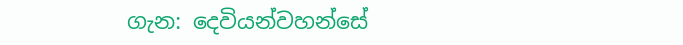ගැන: දෙවියන්වහන්සේ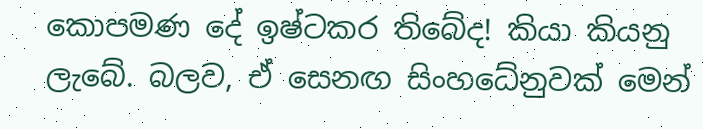කොපමණ දේ ඉෂ්ටකර තිබේද! කියා කියනු ලැබේ. බලව, ඒ සෙනඟ සිංහධේනුවක් මෙන්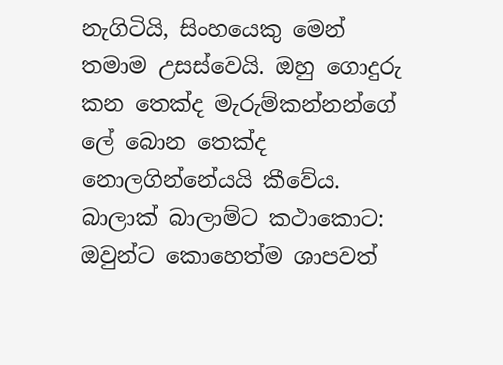නැගිටියි, සිංහයෙකු මෙන් තමාම උසස්වෙයි. ඔහු ගොදුරු කන තෙක්ද මැරුම්කන්නන්ගේ ලේ බොන තෙක්ද නොලගින්නේයයි කීවේය. බාලාක් බාලාම්ට කථාකොට: ඔවුන්ට කොහෙත්ම ශාපවත්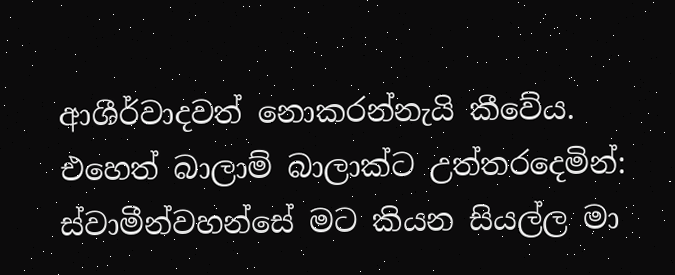ආශීර්වාදවත් නොකරන්නැයි කීවේය. එහෙත් බාලාම් බාලාක්ට උත්තරදෙමින්: ස්වාමීන්වහන්සේ මට කියන සියල්ල මා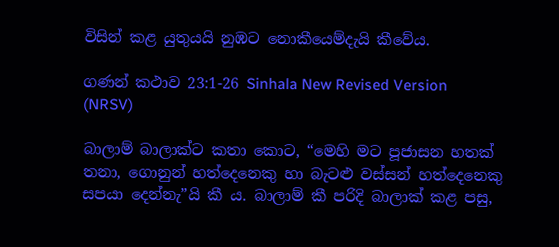විසින් කළ යුතුයයි නුඹට නොකීයෙම්දැයි කීවේය.

ගණන් කථාව 23:1-26 Sinhala New Revised Version (NRSV)

බාලාම් බාලාක්ට කතා කොට, “මෙහි මට පූජාසන හතක් තනා, ගොනුන් හත්දෙනෙකු හා බැටළු වස්සන් හත්දෙනෙකු සපයා දෙන්නැ”යි කී ය. බාලාම් කී පරිදි බාලාක් කළ පසු,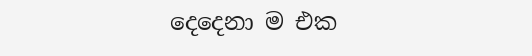දෙදෙනා ම එක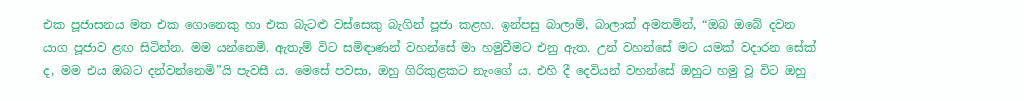එක පූජාසනය මත එක ගොනෙකු හා එක බැටළු වස්සෙකු බැගින් පූජා කළහ. ඉන්පසු බාලාම්, බාලාක් අමතමින්, “ඔබ ඔබේ දවන යාග පූජාව ළඟ සිටින්න. මම යන්නෙමි. ඇතැම් විට සමිඳාණන් වහන්සේ මා හමුවීමට එනු ඇත. උන් වහන්සේ මට යමක් වදාරන සේක් ද, මම එය ඔබට දන්වන්නෙමි”යි පැවසී ය. මෙසේ පවසා, ඔහු ගිරිකුළකට නැංගේ ය. එහි දී දෙවියන් වහන්සේ ඔහුට හමු වූ විට ඔහු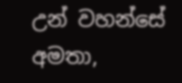උන් වහන්සේ අමතා,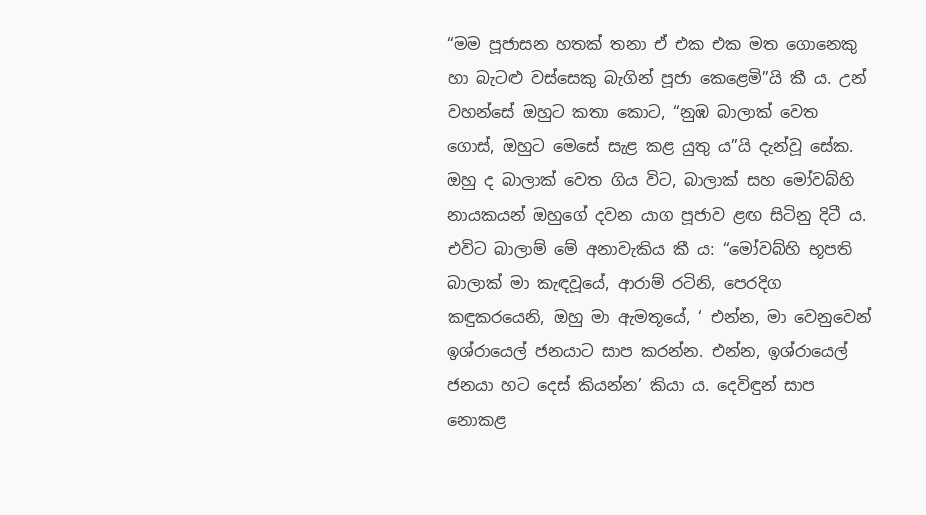“මම පූජාසන හතක් තනා ඒ එක එක මත ගොනෙකු හා බැටළු වස්සෙකු බැගින් පූජා කෙළෙමි”යි කී ය. උන් වහන්සේ ඔහුට කතා කොට, “නුඹ බාලාක් වෙත ගොස්, ඔහුට මෙසේ සැළ කළ යුතු ය”යි දැන්වූ සේක. ඔහු ද බාලාක් වෙත ගිය විට, බාලාක් සහ මෝවබ්හි නායකයන් ඔහුගේ දවන යාග පූජාව ළඟ සිටිනු දිටී ය. එවිට බාලාම් මේ අනාවැකිය කී ය: “මෝවබ්හි භූපති බාලාක් මා කැඳවූයේ, ආරාම් රටිනි, පෙරදිග කඳුකරයෙනි, ඔහු මා ඇමතූයේ, ‘ එන්න, මා වෙනුවෙන් ඉශ්රායෙල් ජනයාට සාප කරන්න. එන්න, ඉශ්රායෙල් ජනයා හට දෙස් කියන්න’ කියා ය. දෙවිඳුන් සාප නොකළ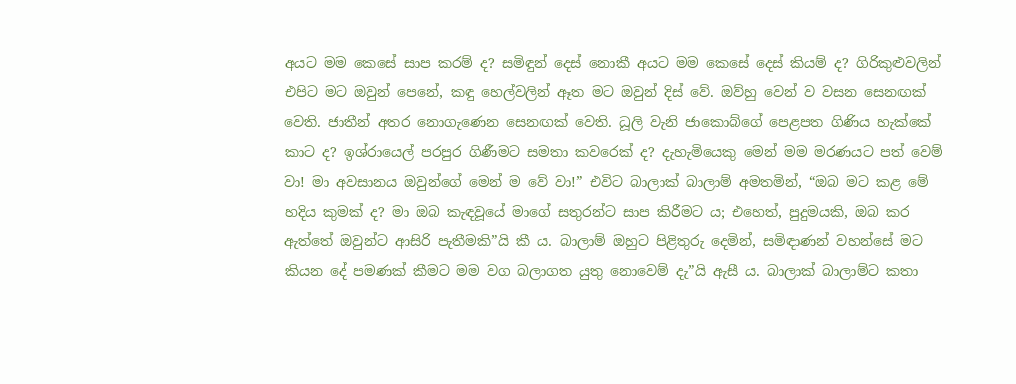අයට මම කෙසේ සාප කරම් ද? සමිඳුන් දෙස් නොකී අයට මම කෙසේ දෙස් කියම් ද? ගිරිකුළුවලින් එපිට මට ඔවුන් පෙනේ, කඳු හෙල්වලින් ඈත මට ඔවුන් දිස් වේ. ඔව්හු වෙන් ව වසන සෙනඟක් වෙති. ජාතීන් අතර නොගැණෙන සෙනඟක් වෙති. ධූලි වැනි ජාකොබ්ගේ පෙළපත ගිණිය හැක්කේ කාට ද? ඉශ්රායෙල් පරපුර ගිණීමට සමතා කවරෙක් ද? දැහැමියෙකු මෙන් මම මරණයට පත් වෙම් වා! මා අවසානය ඔවුන්ගේ මෙන් ම වේ වා!” එවිට බාලාක් බාලාම් අමතමින්, “ඔබ මට කළ මේ හදිය කුමක් ද? මා ඔබ කැඳවූයේ මාගේ සතුරන්ට සාප කිරීමට ය; එහෙත්, පුදුමයකි, ඔබ කර ඇත්තේ ඔවුන්ට ආසිරි පැතීමකි”යි කී ය. බාලාම් ඔහුට පිළිතුරු දෙමින්, සමිඳාණන් වහන්සේ මට කියන දේ පමණක් කීමට මම වග බලාගත යුතු නොවෙම් දැ”යි ඇසී ය. බාලාක් බාලාම්ට කතා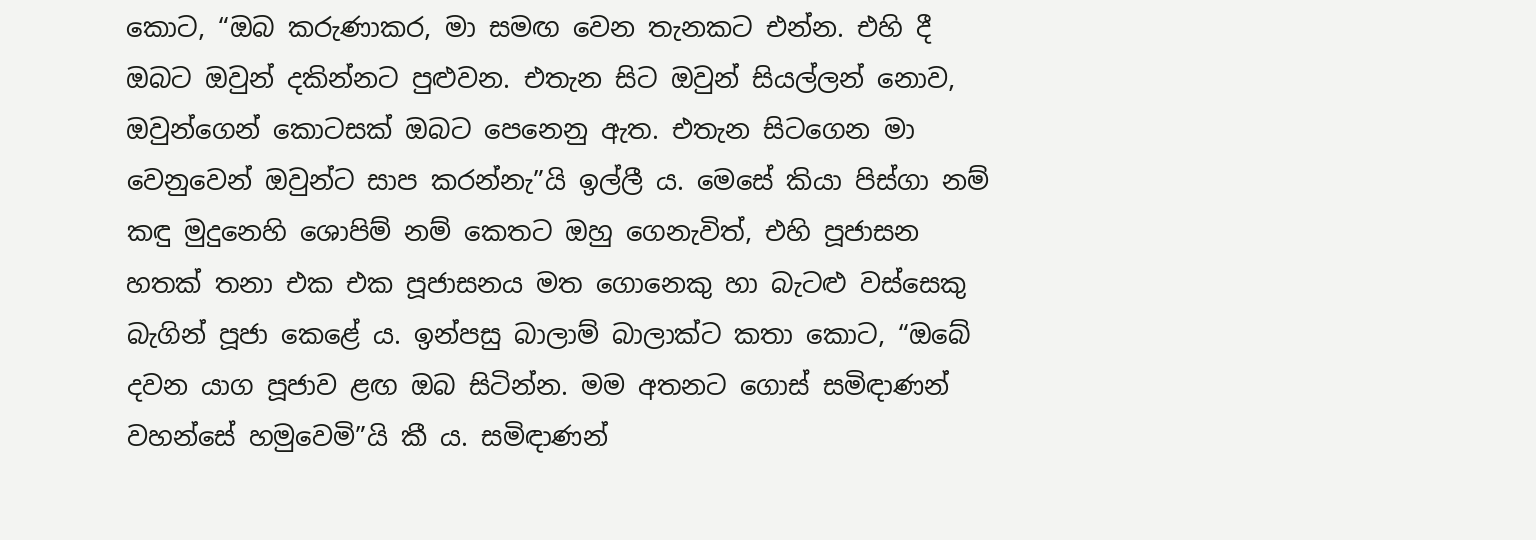කොට, “ඔබ කරුණාකර, මා සමඟ වෙන තැනකට එන්න. එහි දී ඔබට ඔවුන් දකින්නට පුළුවන. එතැන සිට ඔවුන් සියල්ලන් නොව, ඔවුන්ගෙන් කොටසක් ඔබට පෙනෙනු ඇත. එතැන සිටගෙන මා වෙනුවෙන් ඔවුන්ට සාප කරන්නැ”යි ඉල්ලී ය. මෙසේ කියා පිස්ගා නම් කඳු මුදුනෙහි ශොපිම් නම් කෙතට ඔහු ගෙනැවිත්, එහි පූජාසන හතක් තනා එක එක පූජාසනය මත ගොනෙකු හා බැටළු වස්සෙකු බැගින් පූජා කෙළේ ය. ඉන්පසු බාලාම් බාලාක්ට කතා කොට, “ඔබේ දවන යාග පූජාව ළඟ ඔබ සිටින්න. මම අතනට ගොස් සමිඳාණන් වහන්සේ හමුවෙමි”යි කී ය. සමිඳාණන්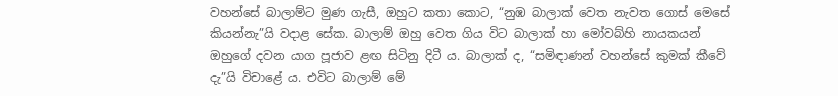වහන්සේ බාලාම්ට මුණ ගැසී, ඔහුට කතා කොට, “නුඹ බාලාක් වෙත නැවත ගොස් මෙසේ කියන්නැ”යි වදාළ සේක. බාලාම් ඔහු වෙත ගිය විට බාලාක් හා මෝවබ්හි නායකයන් ඔහුගේ දවන යාග පූජාව ළඟ සිටිනු දිටී ය. බාලාක් ද, “සමිඳාණන් වහන්සේ කුමක් කීවේ දැ”යි විචාළේ ය. එවිට බාලාම් මේ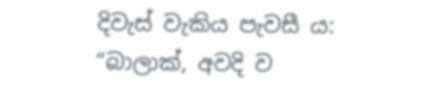දිවැස් වැකිය පැවසී ය: “බාලාක්, අවදි ව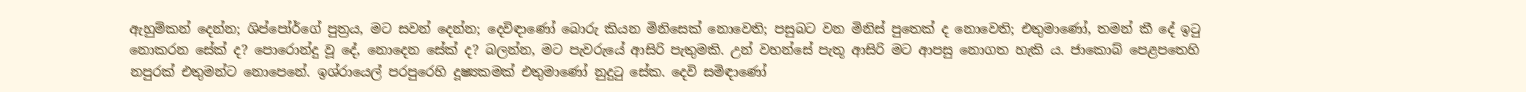ඇහුම්කන් දෙන්න; ශිප්පෝර්ගේ පුත්‍රය, මට සවන් දෙන්න; දෙවිඳාණෝ බොරු කියන මිනිසෙක් නොවෙති; පසුබට වන මිනිස් පුතෙක් ද නොවෙති; එතුමාණෝ, තමන් කී දේ ඉටු නොකරන සේක් ද? පොරොන්දු වූ දේ, නොදෙන සේක් ද? බලන්න, මට පැවරුයේ ආසිරි පැතුමකි. උන් වහන්සේ පැතූ ආසිරි මට ආපසු නොගත හැකි ය. ජාකොබ් පෙළපතෙහි නපුරක් එතුමන්ට නොපෙනේ. ඉශ්රායෙල් පරපුරෙහි දූෂ්‍යකමක් එතුමාණෝ නුදුටු සේක. දෙවි සමිඳාණෝ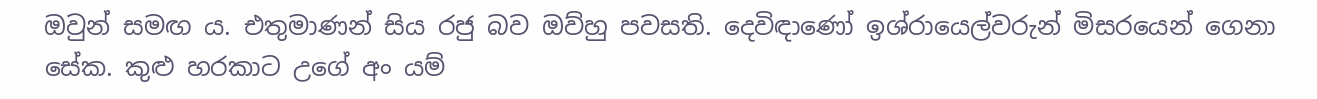ඔවුන් සමඟ ය. එතුමාණන් සිය රජු බව ඔව්හු පවසති. දෙවිඳාණෝ ඉශ්රායෙල්වරුන් මිසරයෙන් ගෙනා සේක. කුළු හරකාට උගේ අං යම්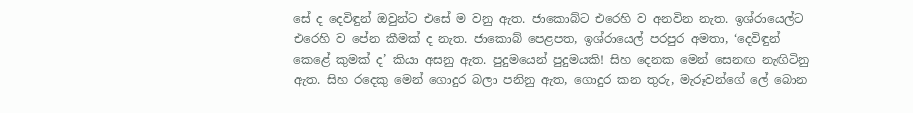සේ ද දෙවිඳුන් ඔවුන්ට එසේ ම වනු ඇත. ජාකොබ්ට එරෙහි ව අනවින නැත. ඉශ්රායෙල්ට එරෙහි ව පේන කීමක් ද නැත. ජාකොබ් පෙළපත, ඉශ්රායෙල් පරපුර අමතා, ‘දෙවිඳුන් කෙළේ කුමක් ද’ කියා අසනු ඇත. පුදුමයෙන් පුදුමයකි! සිහ දෙනක මෙන් සෙනඟ නැඟිටිනු ඇත. සිහ රදෙකු මෙන් ගොදුර බලා පනිනු ඇත, ගොදුර කන තුරු, මැරූවන්ගේ ලේ බොන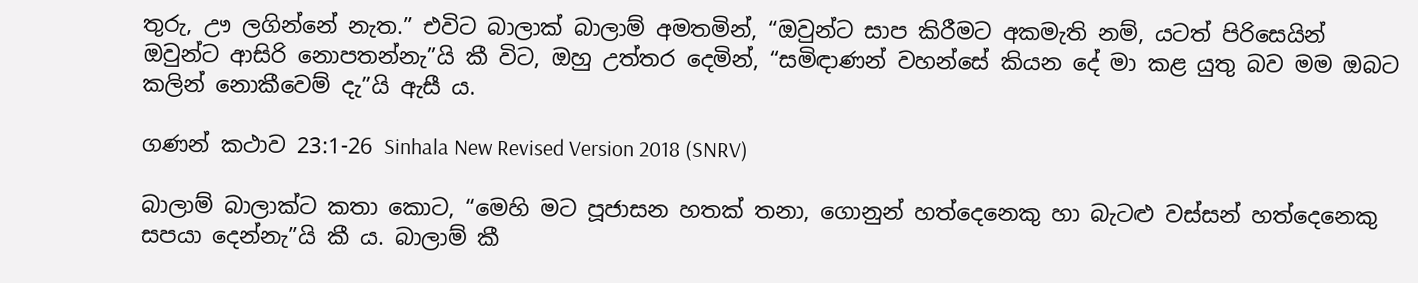තුරු, ඌ ලගින්නේ නැත.” එවිට බාලාක් බාලාම් අමතමින්, “ඔවුන්ට සාප කිරීමට අකමැති නම්, යටත් පිරිසෙයින් ඔවුන්ට ආසිරි නොපතන්නැ”යි කී විට, ඔහු උත්තර දෙමින්, “සමිඳාණන් වහන්සේ කියන දේ මා කළ යුතු බව මම ඔබට කලින් නොකීවෙම් දැ”යි ඇසී ය.

ගණන් කථාව 23:1-26 Sinhala New Revised Version 2018 (SNRV)

බාලාම් බාලාක්ට කතා කොට, “මෙහි මට පූජාසන හතක් තනා, ගොනුන් හත්දෙනෙකු හා බැටළු වස්සන් හත්දෙනෙකු සපයා දෙන්නැ”යි කී ය. බාලාම් කී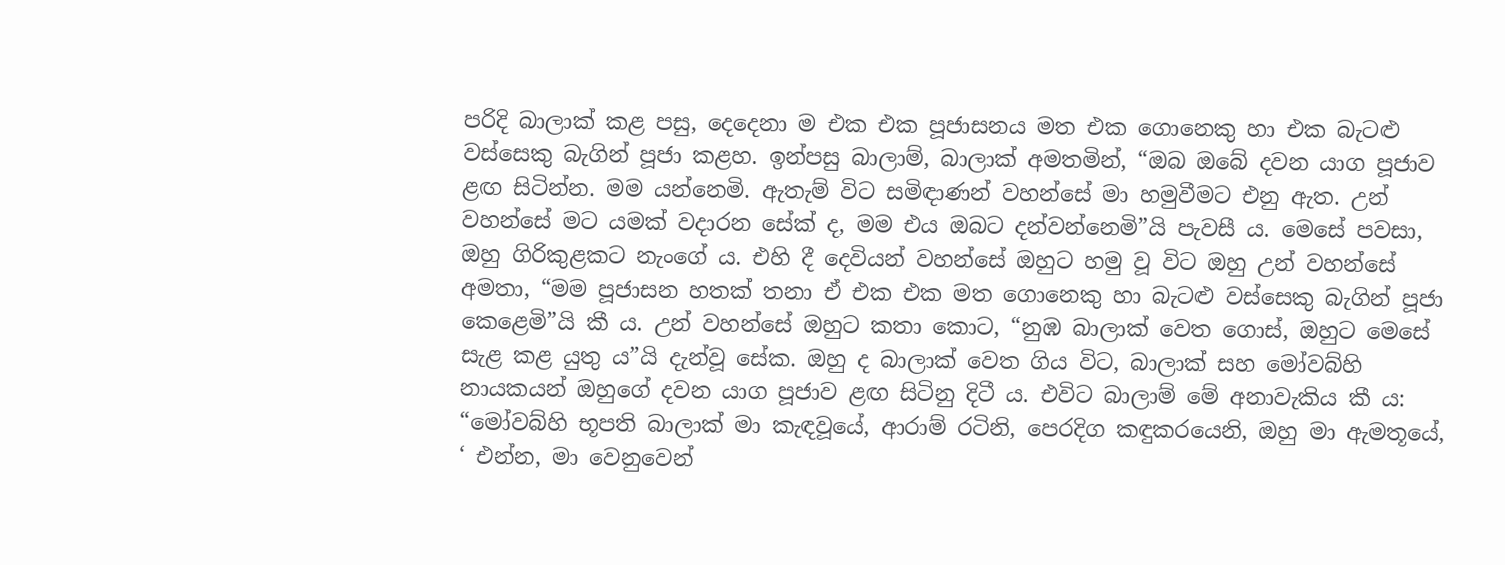පරිදි බාලාක් කළ පසු, දෙදෙනා ම එක එක පූජාසනය මත එක ගොනෙකු හා එක බැටළු වස්සෙකු බැගින් පූජා කළහ. ඉන්පසු බාලාම්, බාලාක් අමතමින්, “ඔබ ඔබේ දවන යාග පූජාව ළඟ සිටින්න. මම යන්නෙමි. ඇතැම් විට සමිඳාණන් වහන්සේ මා හමුවීමට එනු ඇත. උන් වහන්සේ මට යමක් වදාරන සේක් ද, මම එය ඔබට දන්වන්නෙමි”යි පැවසී ය. මෙසේ පවසා, ඔහු ගිරිකුළකට නැංගේ ය. එහි දී දෙවියන් වහන්සේ ඔහුට හමු වූ විට ඔහු උන් වහන්සේ අමතා, “මම පූජාසන හතක් තනා ඒ එක එක මත ගොනෙකු හා බැටළු වස්සෙකු බැගින් පූජා කෙළෙමි”යි කී ය. උන් වහන්සේ ඔහුට කතා කොට, “නුඹ බාලාක් වෙත ගොස්, ඔහුට මෙසේ සැළ කළ යුතු ය”යි දැන්වූ සේක. ඔහු ද බාලාක් වෙත ගිය විට, බාලාක් සහ මෝවබ්හි නායකයන් ඔහුගේ දවන යාග පූජාව ළඟ සිටිනු දිටී ය. එවිට බාලාම් මේ අනාවැකිය කී ය: “මෝවබ්හි භූපති බාලාක් මා කැඳවූයේ, ආරාම් රටිනි, පෙරදිග කඳුකරයෙනි, ඔහු මා ඇමතූයේ, ‘ එන්න, මා වෙනුවෙන්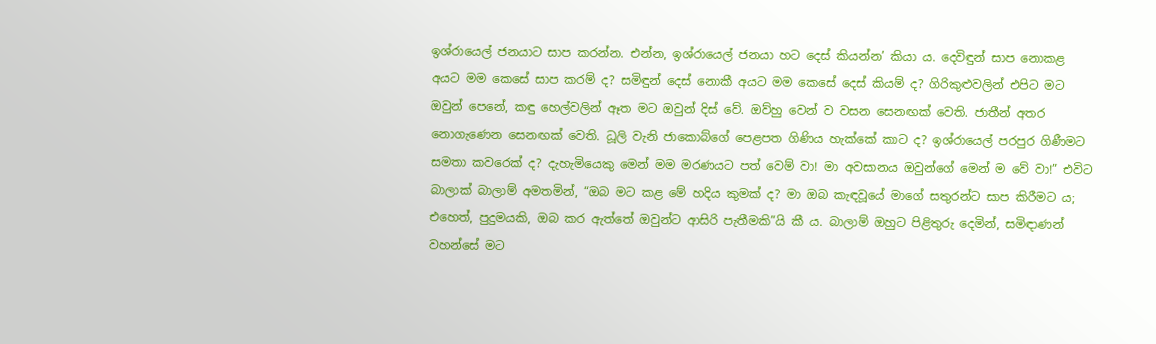ඉශ්රායෙල් ජනයාට සාප කරන්න. එන්න, ඉශ්රායෙල් ජනයා හට දෙස් කියන්න’ කියා ය. දෙවිඳුන් සාප නොකළ අයට මම කෙසේ සාප කරම් ද? සමිඳුන් දෙස් නොකී අයට මම කෙසේ දෙස් කියම් ද? ගිරිකුළුවලින් එපිට මට ඔවුන් පෙනේ, කඳු හෙල්වලින් ඈත මට ඔවුන් දිස් වේ. ඔව්හු වෙන් ව වසන සෙනඟක් වෙති. ජාතීන් අතර නොගැණෙන සෙනඟක් වෙති. ධූලි වැනි ජාකොබ්ගේ පෙළපත ගිණිය හැක්කේ කාට ද? ඉශ්රායෙල් පරපුර ගිණීමට සමතා කවරෙක් ද? දැහැමියෙකු මෙන් මම මරණයට පත් වෙම් වා! මා අවසානය ඔවුන්ගේ මෙන් ම වේ වා!” එවිට බාලාක් බාලාම් අමතමින්, “ඔබ මට කළ මේ හදිය කුමක් ද? මා ඔබ කැඳවූයේ මාගේ සතුරන්ට සාප කිරීමට ය; එහෙත්, පුදුමයකි, ඔබ කර ඇත්තේ ඔවුන්ට ආසිරි පැතීමකි”යි කී ය. බාලාම් ඔහුට පිළිතුරු දෙමින්, සමිඳාණන් වහන්සේ මට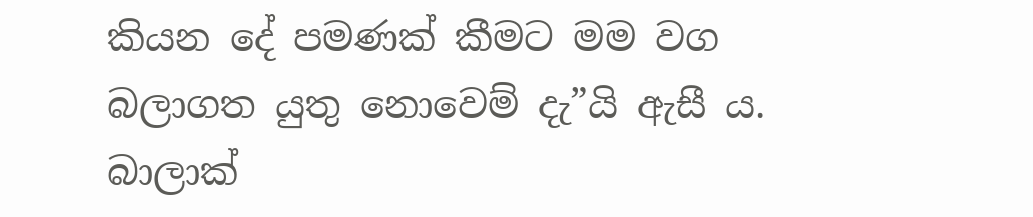කියන දේ පමණක් කීමට මම වග බලාගත යුතු නොවෙම් දැ”යි ඇසී ය. බාලාක්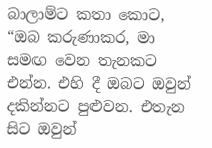බාලාම්ට කතා කොට, “ඔබ කරුණාකර, මා සමඟ වෙන තැනකට එන්න. එහි දී ඔබට ඔවුන් දකින්නට පුළුවන. එතැන සිට ඔවුන්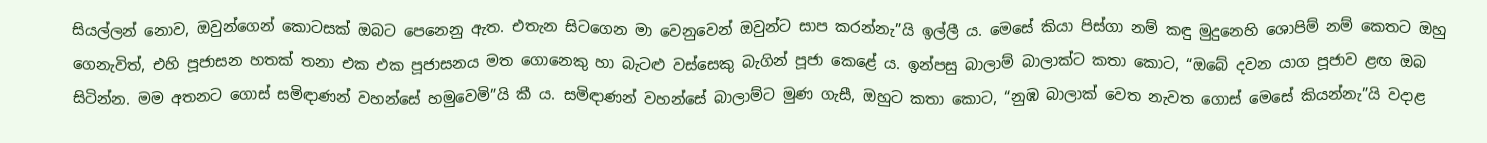සියල්ලන් නොව, ඔවුන්ගෙන් කොටසක් ඔබට පෙනෙනු ඇත. එතැන සිටගෙන මා වෙනුවෙන් ඔවුන්ට සාප කරන්නැ”යි ඉල්ලී ය. මෙසේ කියා පිස්ගා නම් කඳු මුදුනෙහි ශොපිම් නම් කෙතට ඔහු ගෙනැවිත්, එහි පූජාසන හතක් තනා එක එක පූජාසනය මත ගොනෙකු හා බැටළු වස්සෙකු බැගින් පූජා කෙළේ ය. ඉන්පසු බාලාම් බාලාක්ට කතා කොට, “ඔබේ දවන යාග පූජාව ළඟ ඔබ සිටින්න. මම අතනට ගොස් සමිඳාණන් වහන්සේ හමුවෙමි”යි කී ය. සමිඳාණන් වහන්සේ බාලාම්ට මුණ ගැසී, ඔහුට කතා කොට, “නුඹ බාලාක් වෙත නැවත ගොස් මෙසේ කියන්නැ”යි වදාළ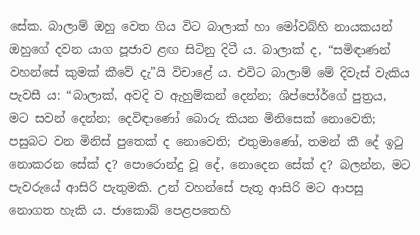සේක. බාලාම් ඔහු වෙත ගිය විට බාලාක් හා මෝවබ්හි නායකයන් ඔහුගේ දවන යාග පූජාව ළඟ සිටිනු දිටී ය. බාලාක් ද, “සමිඳාණන් වහන්සේ කුමක් කීවේ දැ”යි විචාළේ ය. එවිට බාලාම් මේ දිවැස් වැකිය පැවසී ය: “බාලාක්, අවදි ව ඇහුම්කන් දෙන්න; ශිප්පෝර්ගේ පුත්‍රය, මට සවන් දෙන්න; දෙවිඳාණෝ බොරු කියන මිනිසෙක් නොවෙති; පසුබට වන මිනිස් පුතෙක් ද නොවෙති; එතුමාණෝ, තමන් කී දේ ඉටු නොකරන සේක් ද? පොරොන්දු වූ දේ, නොදෙන සේක් ද? බලන්න, මට පැවරුයේ ආසිරි පැතුමකි. උන් වහන්සේ පැතූ ආසිරි මට ආපසු නොගත හැකි ය. ජාකොබ් පෙළපතෙහි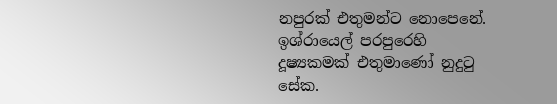නපුරක් එතුමන්ට නොපෙනේ. ඉශ්රායෙල් පරපුරෙහි දූෂ්‍යකමක් එතුමාණෝ නුදුටු සේක.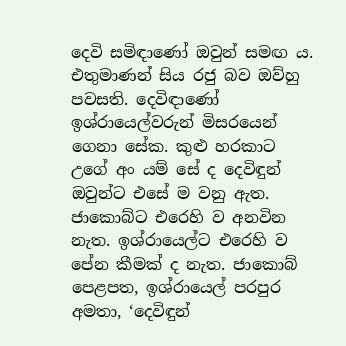දෙවි සමිඳාණෝ ඔවුන් සමඟ ය. එතුමාණන් සිය රජු බව ඔව්හු පවසති. දෙවිඳාණෝ ඉශ්රායෙල්වරුන් මිසරයෙන් ගෙනා සේක. කුළු හරකාට උගේ අං යම් සේ ද දෙවිඳුන් ඔවුන්ට එසේ ම වනු ඇත. ජාකොබ්ට එරෙහි ව අනවින නැත. ඉශ්රායෙල්ට එරෙහි ව පේන කීමක් ද නැත. ජාකොබ් පෙළපත, ඉශ්රායෙල් පරපුර අමතා, ‘දෙවිඳුන්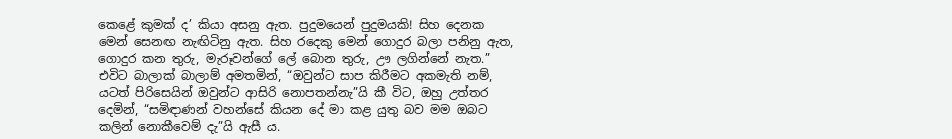කෙළේ කුමක් ද’ කියා අසනු ඇත. පුදුමයෙන් පුදුමයකි! සිහ දෙනක මෙන් සෙනඟ නැඟිටිනු ඇත. සිහ රදෙකු මෙන් ගොදුර බලා පනිනු ඇත, ගොදුර කන තුරු, මැරූවන්ගේ ලේ බොන තුරු, ඌ ලගින්නේ නැත.” එවිට බාලාක් බාලාම් අමතමින්, “ඔවුන්ට සාප කිරීමට අකමැති නම්, යටත් පිරිසෙයින් ඔවුන්ට ආසිරි නොපතන්නැ”යි කී විට, ඔහු උත්තර දෙමින්, “සමිඳාණන් වහන්සේ කියන දේ මා කළ යුතු බව මම ඔබට කලින් නොකීවෙම් දැ”යි ඇසී ය.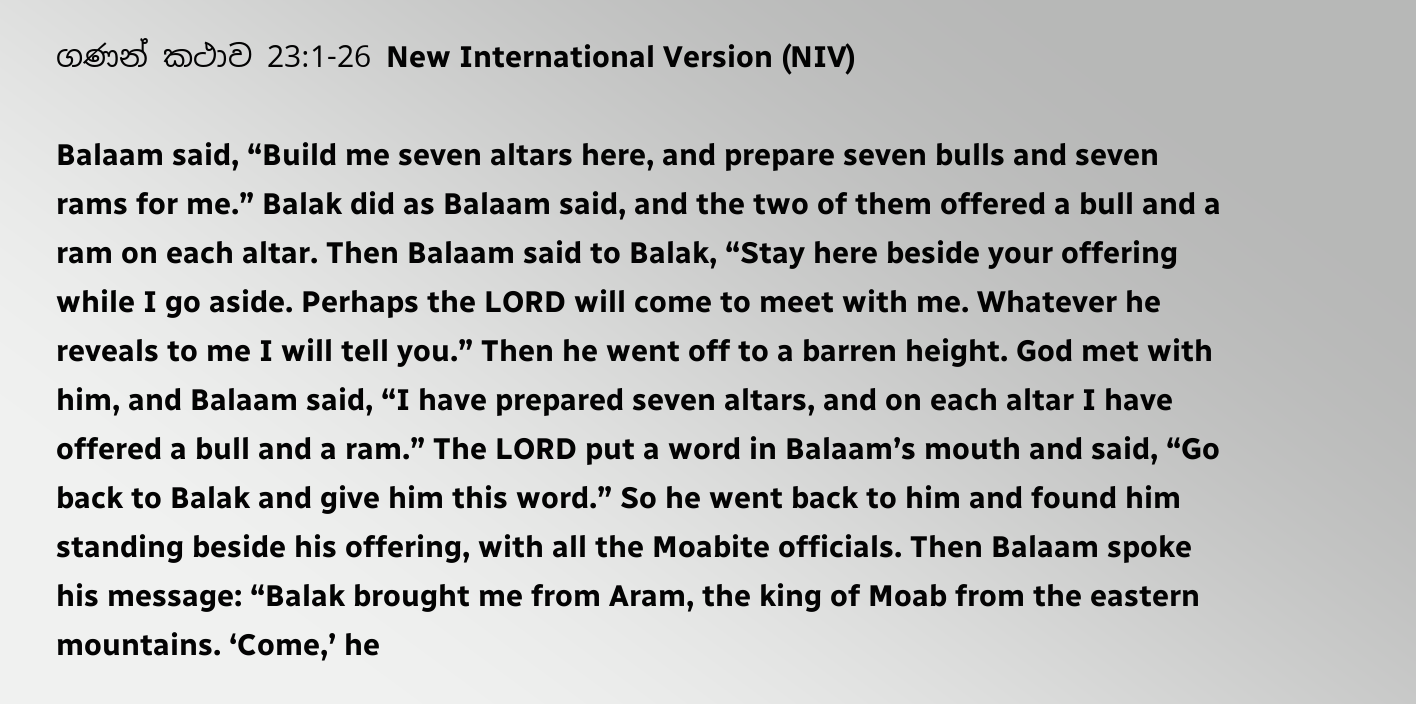ගණන් කථාව 23:1-26 New International Version (NIV)

Balaam said, “Build me seven altars here, and prepare seven bulls and seven rams for me.” Balak did as Balaam said, and the two of them offered a bull and a ram on each altar. Then Balaam said to Balak, “Stay here beside your offering while I go aside. Perhaps the LORD will come to meet with me. Whatever he reveals to me I will tell you.” Then he went off to a barren height. God met with him, and Balaam said, “I have prepared seven altars, and on each altar I have offered a bull and a ram.” The LORD put a word in Balaam’s mouth and said, “Go back to Balak and give him this word.” So he went back to him and found him standing beside his offering, with all the Moabite officials. Then Balaam spoke his message: “Balak brought me from Aram, the king of Moab from the eastern mountains. ‘Come,’ he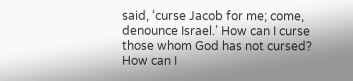said, ‘curse Jacob for me; come, denounce Israel.’ How can I curse those whom God has not cursed? How can I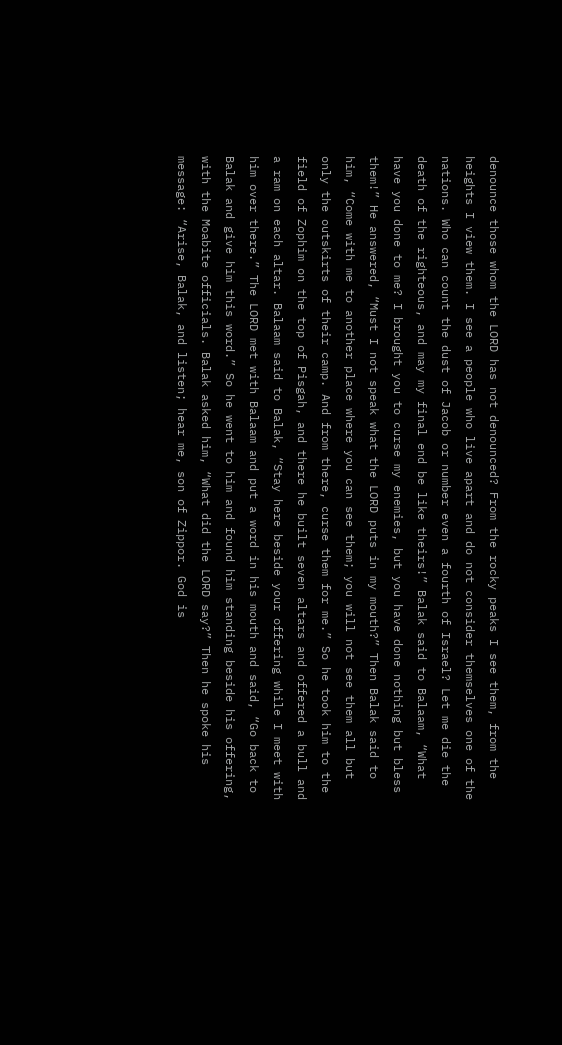denounce those whom the LORD has not denounced? From the rocky peaks I see them, from the heights I view them. I see a people who live apart and do not consider themselves one of the nations. Who can count the dust of Jacob or number even a fourth of Israel? Let me die the death of the righteous, and may my final end be like theirs!” Balak said to Balaam, “What have you done to me? I brought you to curse my enemies, but you have done nothing but bless them!” He answered, “Must I not speak what the LORD puts in my mouth?” Then Balak said to him, “Come with me to another place where you can see them; you will not see them all but only the outskirts of their camp. And from there, curse them for me.” So he took him to the field of Zophim on the top of Pisgah, and there he built seven altars and offered a bull and a ram on each altar. Balaam said to Balak, “Stay here beside your offering while I meet with him over there.” The LORD met with Balaam and put a word in his mouth and said, “Go back to Balak and give him this word.” So he went to him and found him standing beside his offering, with the Moabite officials. Balak asked him, “What did the LORD say?” Then he spoke his message: “Arise, Balak, and listen; hear me, son of Zippor. God is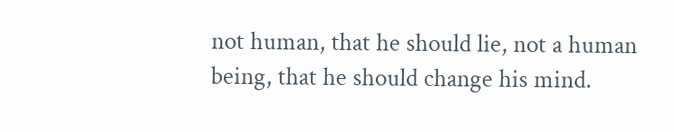not human, that he should lie, not a human being, that he should change his mind.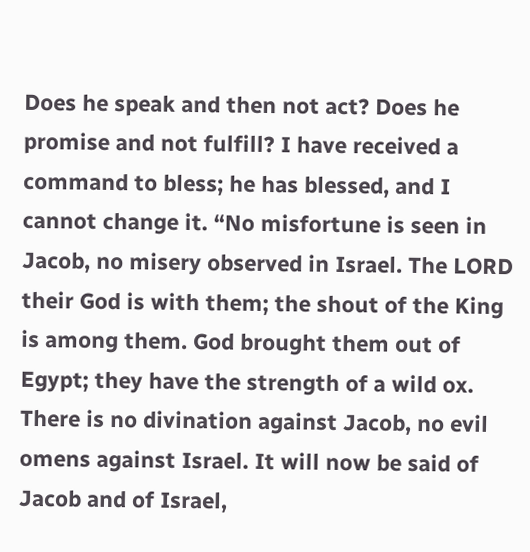Does he speak and then not act? Does he promise and not fulfill? I have received a command to bless; he has blessed, and I cannot change it. “No misfortune is seen in Jacob, no misery observed in Israel. The LORD their God is with them; the shout of the King is among them. God brought them out of Egypt; they have the strength of a wild ox. There is no divination against Jacob, no evil omens against Israel. It will now be said of Jacob and of Israel,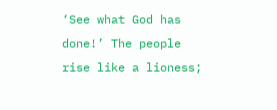‘See what God has done!’ The people rise like a lioness;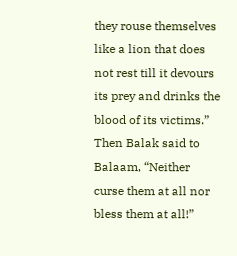they rouse themselves like a lion that does not rest till it devours its prey and drinks the blood of its victims.” Then Balak said to Balaam, “Neither curse them at all nor bless them at all!”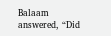Balaam answered, “Did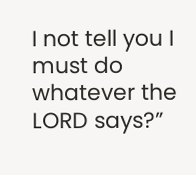I not tell you I must do whatever the LORD says?”